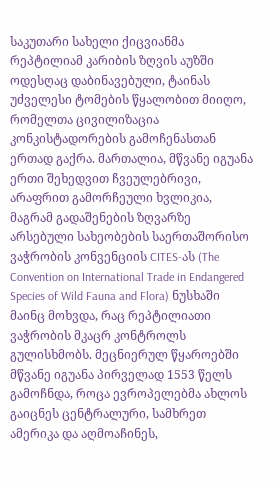საკუთარი სახელი ქიცვიანმა რეპტილიამ კარიბის ზღვის აუზში ოდესღაც დაბინავებული, ტაინას უძველესი ტომების წყალობით მიიღო, რომელთა ცივილიზაცია კონკისტადორების გამოჩენასთან ერთად გაქრა. მართალია, მწვანე იგუანა ერთი შეხედვით ჩვეულებრივი, არაფრით გამორჩეული ხვლიკია, მაგრამ გადაშენების ზღვარზე არსებული სახეობების საერთაშორისო ვაჭრობის კონვენციის CITES-ას (The Convention on International Trade in Endangered Species of Wild Fauna and Flora) ნუსხაში მაინც მოხვდა, რაც რეპტილიათი ვაჭრობის მკაცრ კონტროლს გულისხმობს. მეცნიერულ წყაროებში მწვანე იგუანა პირველად 1553 წელს გამოჩნდა, როცა ევროპელებმა ახლოს გაიცნეს ცენტრალური, სამხრეთ ამერიკა და აღმოაჩინეს,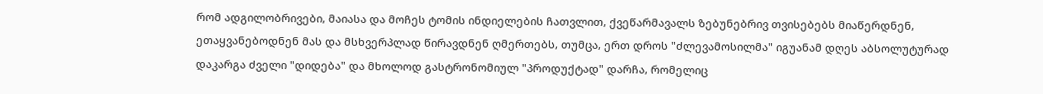რომ ადგილობრივები, მაიასა და მოჩეს ტომის ინდიელების ჩათვლით, ქვეწარმავალს ზებუნებრივ თვისებებს მიაწერდნენ, ეთაყვანებოდნენ მას და მსხვერპლად წირავდნენ ღმერთებს, თუმცა, ერთ დროს "ძლევამოსილმა" იგუანამ დღეს აბსოლუტურად დაკარგა ძველი "დიდება" და მხოლოდ გასტრონომიულ "პროდუქტად" დარჩა, რომელიც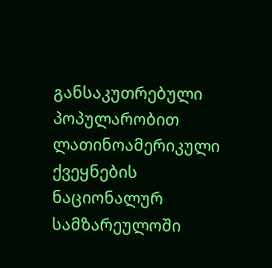განსაკუთრებული პოპულარობით ლათინოამერიკული ქვეყნების ნაციონალურ სამზარეულოში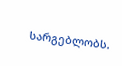სარგებლობს.